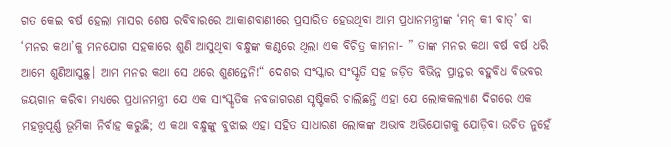ଗତ କେଇ ବର୍ଷ ହେଲା ମାସର ଶେଷ ରବିବାରରେ ଆକାଶବାଣୀରେ ପ୍ରସାରିତ ହେଉଥିବା ଆମ ପ୍ରଧାନମନ୍ତ୍ରୀଙ୍କ ‘ମନ୍ କୀ ବାତ୍’ ବା ‘ମନର କଥା’କୁ ମନଯୋଗ ସହକାରେ ଶୁଣି ଆସୁଥିବା ବନ୍ଧୁଙ୍କ କଣ୍ଠରେ ଥିଲା ଏକ ବିଚିତ୍ର କାମନା- ” ତାଙ୍କ ମନର କଥା ବର୍ଷ ବର୍ଷ ଧରି ଆମେ ଶୁଣିଆସୁଛୁ। ଆମ ମନର କଥା ସେ ଥରେ ଶୁଣନ୍ତେନି!“ ଦେଶର ସଂସ୍କାର ସଂସ୍କୃତି ସହ ଜଡ଼ିତ ବିଭିନ୍ନ ପ୍ରାନ୍ତର ବହୁବିଧ ବିଭବର ଜୟଗାନ କରିବା ମଧ୍ୟରେ ପ୍ରଧାନମନ୍ତ୍ରୀ ଯେ ଏକ ସାଂସ୍କୃତିକ ନବଜାଗରଣ ସୃଷ୍ଟିକରି ଚାଲିଛନ୍ତି ଏହା ଯେ ଲୋକକଲ୍ୟାଣ ଦିଗରେ ଏକ ମହତ୍ତ୍ୱପୂର୍ଣ୍ଣ ଭୂମିକା ନିର୍ବାହ କରୁଛି; ଏ କଥା ବନ୍ଧୁଙ୍କୁ ବୁଝାଇ ଏହା ସହିତ ସାଧାରଣ ଲୋକଙ୍କ ଅଭାବ ଅଭିଯୋଗକୁ ଯୋଡ଼ିବା ଉଚିତ ନୁହେଁ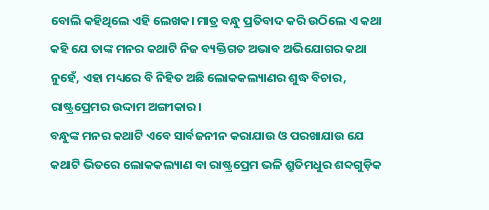ବୋଲି କହିଥିଲେ ଏହି ଲେଖକ। ମାତ୍ର ବନ୍ଧୁ ପ୍ରତିବାଦ କରି ଉଠିଲେ ଏ କଥା କହି ଯେ ତାଙ୍କ ମନର କଥାଟି ନିଜ ବ୍ୟକ୍ତିଗତ ଅଭାବ ଅଭିଯୋଗର କଥା ନୁହେଁ, ଏହା ମଧ୍ୟରେ ବି ନିହିତ ଅଛି ଲୋକକଲ୍ୟାଣର ଶୁଦ୍ଧ ବିଚାର, ରାଷ୍ଟ୍ରପ୍ରେମର ଉଦ୍ଦାମ ଅଙ୍ଗୀକାର।
ବନ୍ଧୁଙ୍କ ମନର କଥାଟି ଏବେ ସାର୍ବଜନୀନ କରାଯାଉ ଓ ପରଖାଯାଉ ଯେ କଥାଟି ଭିତରେ ଲୋକକଲ୍ୟାଣ ବା ରାଷ୍ଟ୍ରପ୍ରେମ ଭଳି ଶ୍ରୁତିମଧୁର ଶବ୍ଦଗୁଡ଼ିକ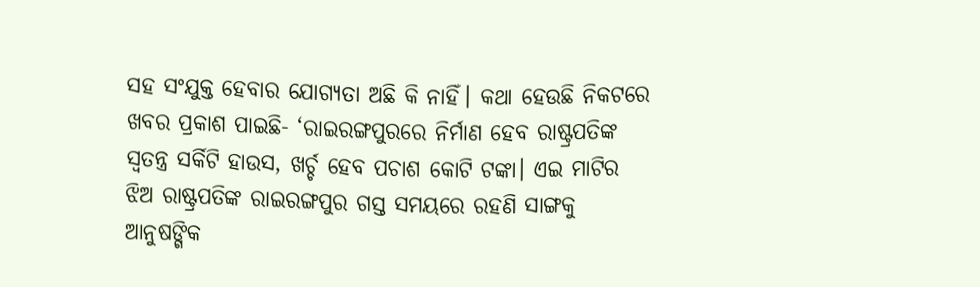ସହ ସଂଯୁକ୍ତ ହେବାର ଯୋଗ୍ୟତା ଅଛି କି ନାହିଁ। କଥା ହେଉଛି ନିକଟରେ ଖବର ପ୍ରକାଶ ପାଇଛି- ‘ରାଇରଙ୍ଗପୁରରେ ନିର୍ମାଣ ହେବ ରାଷ୍ଟ୍ରପତିଙ୍କ ସ୍ବତନ୍ତ୍ର ସର୍କିଟି ହାଉସ, ଖର୍ଚ୍ଚ ହେବ ପଚାଶ କୋଟି ଟଙ୍କା। ଏଇ ମାଟିର ଝିଅ ରାଷ୍ଟ୍ରପତିଙ୍କ ରାଇରଙ୍ଗପୁର ଗସ୍ତ ସମୟରେ ରହଣି ସାଙ୍ଗକୁ ଆନୁଷଙ୍ଗିକ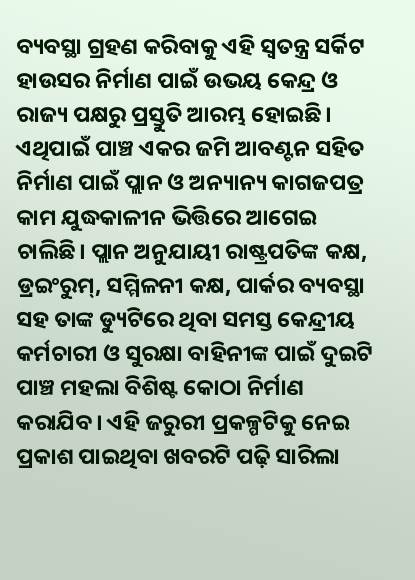ବ୍ୟବସ୍ଥା ଗ୍ରହଣ କରିବାକୁ ଏହି ସ୍ବତନ୍ତ୍ର ସର୍କିଟ ହାଉସର ନିର୍ମାଣ ପାଇଁ ଉଭୟ କେନ୍ଦ୍ର ଓ ରାଜ୍ୟ ପକ୍ଷରୁ ପ୍ରସ୍ତୁତି ଆରମ୍ଭ ହୋଇଛି। ଏଥିପାଇଁ ପାଞ୍ଚ ଏକର ଜମି ଆବଣ୍ଟନ ସହିତ ନିର୍ମାଣ ପାଇଁ ପ୍ଲାନ ଓ ଅନ୍ୟାନ୍ୟ କାଗଜପତ୍ର କାମ ଯୁଦ୍ଧକାଳୀନ ଭିତ୍ତିରେ ଆଗେଇ ଚାଲିଛି। ପ୍ଲାନ ଅନୁଯାୟୀ ରାଷ୍ଟ୍ରପତିଙ୍କ କକ୍ଷ, ଡ୍ରଇଂରୁମ୍, ସମ୍ମିଳନୀ କକ୍ଷ, ପାର୍କର ବ୍ୟବସ୍ଥା ସହ ତାଙ୍କ ଡ୍ୟୁଟିରେ ଥିବା ସମସ୍ତ କେନ୍ଦ୍ରୀୟ କର୍ମଚାରୀ ଓ ସୁରକ୍ଷା ବାହିନୀଙ୍କ ପାଇଁ ଦୁଇଟି ପାଞ୍ଚ ମହଲା ବିଶିଷ୍ଟ କୋଠା ନିର୍ମାଣ କରାଯିବ। ଏହି ଜରୁରୀ ପ୍ରକଳ୍ପଟିକୁ ନେଇ ପ୍ରକାଶ ପାଇଥିବା ଖବରଟି ପଢ଼ି ସାରିଲା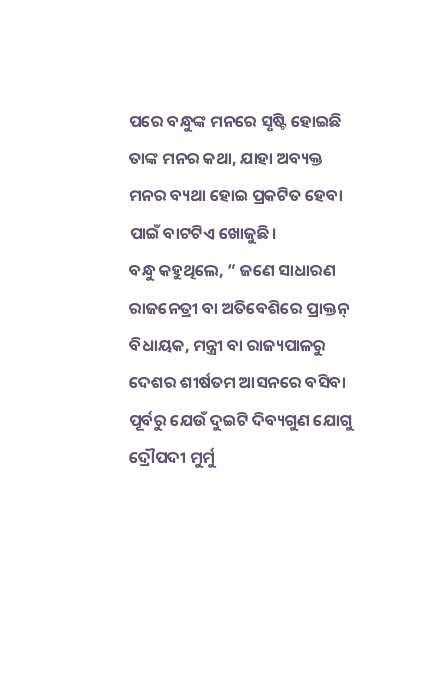ପରେ ବନ୍ଧୁଙ୍କ ମନରେ ସୃଷ୍ଟି ହୋଇଛି ତାଙ୍କ ମନର କଥା, ଯାହା ଅବ୍ୟକ୍ତ ମନର ବ୍ୟଥା ହୋଇ ପ୍ରକଟିତ ହେବା ପାଇଁ ବାଟଟିଏ ଖୋଜୁଛି।
ବନ୍ଧୁ କହୁଥିଲେ, ” ଜଣେ ସାଧାରଣ ରାଜନେତ୍ରୀ ବା ଅତିବେଶିରେ ପ୍ରାକ୍ତନ୍ ବିଧାୟକ, ମନ୍ତ୍ରୀ ବା ରାଜ୍ୟପାଳରୁ ଦେଶର ଶୀର୍ଷତମ ଆସନରେ ବସିବା ପୂର୍ବରୁ ଯେଉଁ ଦୁଇଟି ଦିବ୍ୟଗୁଣ ଯୋଗୁ ଦ୍ରୌପଦୀ ମୁର୍ମୁ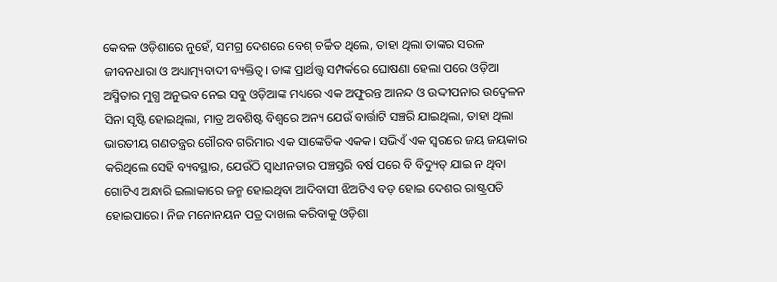କେବଳ ଓଡ଼ିଶାରେ ନୁହେଁ, ସମଗ୍ର ଦେଶରେ ବେଶ୍ ଚର୍ଚ୍ଚିତ ଥିଲେ, ତାହା ଥିଲା ତାଙ୍କର ସରଳ ଜୀବନଧାରା ଓ ଅଧ୍ୟାତ୍ମ୍ୟବାଦୀ ବ୍ୟକ୍ତିତ୍ୱ। ତାଙ୍କ ପ୍ରାର୍ଥତ୍ତ୍ୱ ସମ୍ପର୍କରେ ଘୋଷଣା ହେଲା ପରେ ଓଡ଼ିଆ ଅସ୍ମିତାର ମୁଗ୍ଧ ଅନୁଭବ ନେଇ ସବୁ ଓଡ଼ିଆଙ୍କ ମଧ୍ୟରେ ଏକ ଅଫୁରନ୍ତ ଆନନ୍ଦ ଓ ଉଦ୍ଦୀପନାର ଉଦ୍ବେଳନ ସିନା ସୃଷ୍ଟି ହୋଇଥିଲା, ମାତ୍ର ଅବଶିଷ୍ଟ ବିଶ୍ୱରେ ଅନ୍ୟ ଯେଉଁ ବାର୍ତ୍ତାଟି ସଞ୍ଚରି ଯାଇଥିଲା, ତାହା ଥିଲା ଭାରତୀୟ ଗଣତନ୍ତ୍ରର ଗୌରବ ଗରିମାର ଏକ ସାଙ୍କେତିକ ଏକକ। ସଭିଏଁ ଏକ ସ୍ବରରେ ଜୟ ଜୟକାର କରିଥିଲେ ସେହି ବ୍ୟବସ୍ଥାର, ଯେଉଁଠି ସ୍ବାଧୀନତାର ପଞ୍ଚସ୍ତରି ବର୍ଷ ପରେ ବି ବିଦ୍ୟୁତ୍ ଯାଇ ନ ଥିବା ଗୋଟିଏ ଅନ୍ଧାରି ଇଲାକାରେ ଜନ୍ମ ହୋଇଥିବା ଆଦିବାସୀ ଝିଅଟିଏ ବଡ଼ ହୋଇ ଦେଶର ରାଷ୍ଟ୍ରପତି ହୋଇପାରେ। ନିଜ ମନୋନୟନ ପତ୍ର ଦାଖଲ କରିବାକୁ ଓଡ଼ିଶା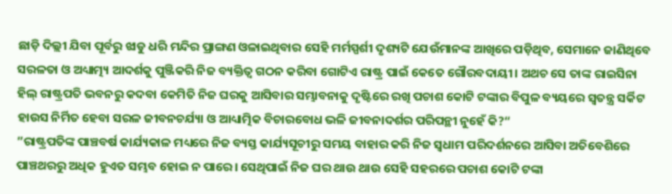ଛାଡ଼ି ଦିଲ୍ଲୀ ଯିବା ପୂର୍ବରୁ ଝାଡୁ ଧରି ମନ୍ଦିର ପ୍ରାଙ୍ଗଣ ଓଳାଇଥିବାର ସେହି ମର୍ମସ୍ପର୍ଶୀ ଦୃଶ୍ୟଟି ଯେଉଁମାନଙ୍କ ଆଖିରେ ପଡ଼ିଥିବ, ସେମାନେ ଜାଣିଥିବେ ସରଳତା ଓ ଅଧ୍ୟାତ୍ମ୍ୟ ଆଦର୍ଶକୁ ପୁଞ୍ଜିକରି ନିଜ ବ୍ୟକ୍ତିତ୍ୱ ଗଠନ କରିବା ଗୋଟିଏ ରାଷ୍ଟ୍ର ପାଇଁ କେତେ ଗୌରବଦାୟୀ। ଅଥଚ ସେ ତାଙ୍କ ରାଇସିନା ହିଲ୍ ରାଷ୍ଟ୍ରପତି ଭବନରୁ କଦବା କେମିତି ନିଜ ଘରକୁ ଆସିବାର ସମ୍ଭାବନାକୁ ଦୃଷ୍ଟିରେ ରଖି ପଚାଶ କୋଟି ଟଙ୍କାର ବିପୁଳ ବ୍ୟୟରେ ସ୍ବତନ୍ତ୍ର ସର୍କିଟ ହାଉସ ନିର୍ମିତ ହେବା ସରଳ ଜୀବନଚର୍ଯ୍ୟା ଓ ଆଧ୍ୟାତ୍ମିକ ବିଚାରବୋଧ ଭଳି ଜୀବନାଦର୍ଶର ପରିପନ୍ଥୀ ନୁହେଁ କି?“
”ରାଷ୍ଟ୍ରପତିଙ୍କ ପାଞ୍ଚବର୍ଷ କାର୍ଯ୍ୟକାଳ ମଧ୍ୟରେ ନିଜ ବ୍ୟସ୍ତ କାର୍ଯ୍ୟସୂଚୀରୁ ସମୟ ବାହାର କରି ନିଜ ସ୍ବଧାମ ପରିଦର୍ଶନରେ ଆସିବା ଅତିବେଶିରେ ପାଞ୍ଚଥରରୁ ଅଧିକ ହୁଏତ ସମ୍ଭବ ହୋଇ ନ ପାରେ। ସେଥିପାଇଁ ନିଜ ଘର ଥାଉ ଥାଉ ସେହି ସହରରେ ପଚାଶ କୋଟି ଟଙ୍କା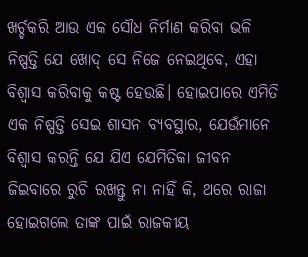ଖର୍ଚ୍ଚକରି ଆଉ ଏକ ସୌଧ ନିର୍ମାଣ କରିବା ଭଳି ନିଷ୍ପତ୍ତି ଯେ ଖୋଦ୍ ସେ ନିଜେ ନେଇଥିବେ, ଏହା ବିଶ୍ୱାସ କରିବାକୁ କଷ୍ଟ ହେଉଛି। ହୋଇପାରେ ଏମିତି ଏକ ନିଷ୍ପତ୍ତି ସେଇ ଶାସନ ବ୍ୟବସ୍ଥାର, ଯେଉଁମାନେ ବିଶ୍ୱାସ କରନ୍ତି ଯେ ଯିଏ ଯେମିତିକା ଜୀବନ ଜିଇବାରେ ରୁଚି ରଖନ୍ତୁ ନା ନାହିଁ କି, ଥରେ ରାଜା ହୋଇଗଲେ ତାଙ୍କ ପାଇଁ ରାଜକୀୟ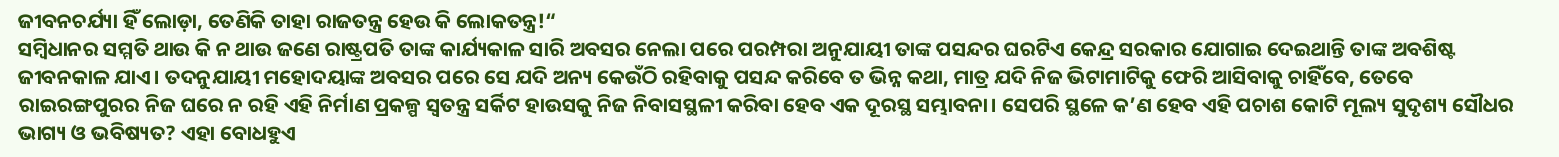ଜୀବନଚର୍ଯ୍ୟା ହିଁ ଲୋଡ଼ା, ତେଣିକି ତାହା ରାଜତନ୍ତ୍ର ହେଉ କି ଲୋକତନ୍ତ୍ର!“
ସମ୍ବିଧାନର ସମ୍ମତି ଥାଉ କି ନ ଥାଉ ଜଣେ ରାଷ୍ଟ୍ରପତି ତାଙ୍କ କାର୍ଯ୍ୟକାଳ ସାରି ଅବସର ନେଲା ପରେ ପରମ୍ପରା ଅନୁଯାୟୀ ତାଙ୍କ ପସନ୍ଦର ଘରଟିଏ କେନ୍ଦ୍ର ସରକାର ଯୋଗାଇ ଦେଇଥାନ୍ତି ତାଙ୍କ ଅବଶିଷ୍ଟ ଜୀବନକାଳ ଯାଏ। ତଦନୁଯାୟୀ ମହୋଦୟାଙ୍କ ଅବସର ପରେ ସେ ଯଦି ଅନ୍ୟ କେଉଁଠି ରହିବାକୁ ପସନ୍ଦ କରିବେ ତ ଭିନ୍ନ କଥା, ମାତ୍ର ଯଦି ନିଜ ଭିଟାମାଟିକୁ ଫେରି ଆସିବାକୁ ଚାହିଁବେ, ତେବେ ରାଇରଙ୍ଗପୁରର ନିଜ ଘରେ ନ ରହି ଏହି ନିର୍ମାଣ ପ୍ରକଳ୍ପ ସ୍ବତନ୍ତ୍ର ସର୍କିଟ ହାଉସକୁ ନିଜ ନିବାସସ୍ଥଳୀ କରିବା ହେବ ଏକ ଦୂରସ୍ଥ ସମ୍ଭାବନା। ସେପରି ସ୍ଥଳେ କ’ଣ ହେବ ଏହି ପଚାଶ କୋଟି ମୂଲ୍ୟ ସୁଦୃଶ୍ୟ ସୌଧର ଭାଗ୍ୟ ଓ ଭବିଷ୍ୟତ? ଏହା ବୋଧହୁଏ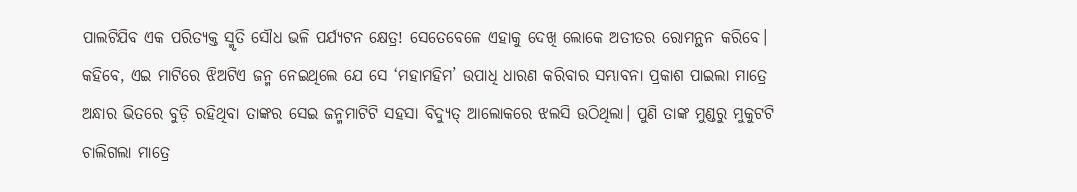ପାଲଟିଯିବ ଏକ ପରିତ୍ୟକ୍ତ ସ୍ମୃତି ସୌଧ ଭଳି ପର୍ଯ୍ୟଟନ କ୍ଷେତ୍ର! ସେତେବେଳେ ଏହାକୁ ଦେଖି ଲୋକେ ଅତୀତର ରୋମନ୍ଥନ କରିବେ। କହିବେ, ଏଇ ମାଟିରେ ଝିଅଟିଏ ଜନ୍ମ ନେଇଥିଲେ ଯେ ସେ ‘ମହାମହିମ’ ଉପାଧି ଧାରଣ କରିବାର ସମ୍ଭାବନା ପ୍ରକାଶ ପାଇଲା ମାତ୍ରେ ଅନ୍ଧାର ଭିତରେ ବୁଡ଼ି ରହିଥିବା ତାଙ୍କର ସେଇ ଜନ୍ମମାଟିଟି ସହସା ବିଦ୍ୟୁତ୍ ଆଲୋକରେ ଝଲସି ଉଠିଥିଲା। ପୁଣି ତାଙ୍କ ମୁଣ୍ଡରୁ ମୁକୁଟଟି ଚାଲିଗଲା ମାତ୍ରେ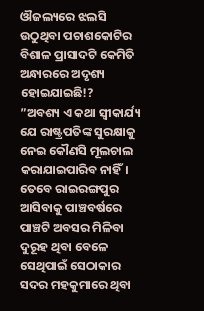ଔଜଲ୍ୟରେ ଝଲସି ଉଠୁଥିବା ପଚାଶକୋଟିର ବିଶାଳ ପ୍ରାସାଦଟି କେମିତି ଅନ୍ଧାରରେ ଅଦୃଶ୍ୟ ହୋଇଯାଇଛି!?
”ଅବଶ୍ୟ ଏ କଥା ସ୍ବୀକାର୍ଯ୍ୟ ଯେ ରାଷ୍ଟ୍ରପତିଙ୍କ ସୁରକ୍ଷାକୁ ନେଇ କୌଣସି ମୂଲଚାଲ କରାଯାଇପାରିବ ନାହିଁ। ତେବେ ରାଇରଙ୍ଗପୁର ଆସିବାକୁ ପାଞ୍ଚବର୍ଷରେ ପାଞ୍ଚଟି ଅବସର ମିଳିବା ଦୁରୂହ ଥିବା ବେଳେ ସେଥିପାଇଁ ସେଠାକାର ସଦର ମହକୁମାରେ ଥିବା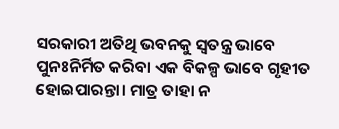ସରକାରୀ ଅତିଥି ଭବନକୁ ସ୍ବତନ୍ତ୍ର ଭାବେ ପୁନଃନିର୍ମିତ କରିବା ଏକ ବିକଳ୍ପ ଭାବେ ଗୃହୀତ ହୋଇପାରନ୍ତା। ମାତ୍ର ତାହା ନ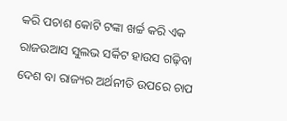କରି ପଚାଶ କୋଟି ଟଙ୍କା ଖର୍ଚ୍ଚ କରି ଏକ ରାଜଉଆସ ସୁଲଭ ସର୍କିଟ ହାଉସ ଗଢ଼ିବା ଦେଶ ବା ରାଜ୍ୟର ଅର୍ଥନୀତି ଉପରେ ଚାପ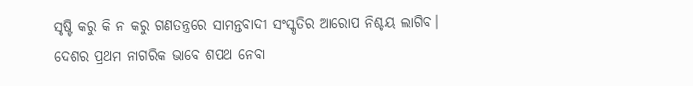ସୃଷ୍ଟି କରୁ କି ନ କରୁ ଗଣତନ୍ତ୍ରରେ ସାମନ୍ତବାଦୀ ସଂସ୍କୃତିର ଆରୋପ ନିଶ୍ଚୟ ଲାଗିବ। ଦେଶର ପ୍ରଥମ ନାଗରିକ ଭାବେ ଶପଥ ନେବା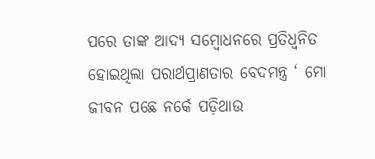ପରେ ତାଙ୍କ ଆଦ୍ୟ ସମ୍ବୋଧନରେ ପ୍ରତିଧ୍ୱନିତ ହୋଇଥିଲା ପରାର୍ଥପ୍ରାଣତାର ବେଦମନ୍ତ୍ର ‘ ମୋ ଜୀବନ ପଛେ ନର୍କେ ପଡ଼ିଥାଉ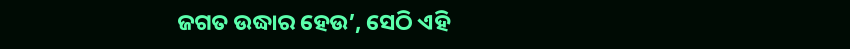ଜଗତ ଉଦ୍ଧାର ହେଉ’, ସେଠି ଏହି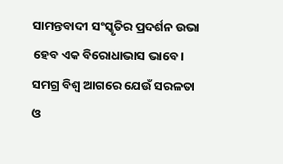ସାମନ୍ତବାଦୀ ସଂସ୍କୃତିର ପ୍ରଦର୍ଶନ ଉଭା ହେବ ଏକ ବିରୋଧାଭାସ ଭାବେ। ସମଗ୍ର ବିଶ୍ୱ ଆଗରେ ଯେଉଁ ସରଳତା ଓ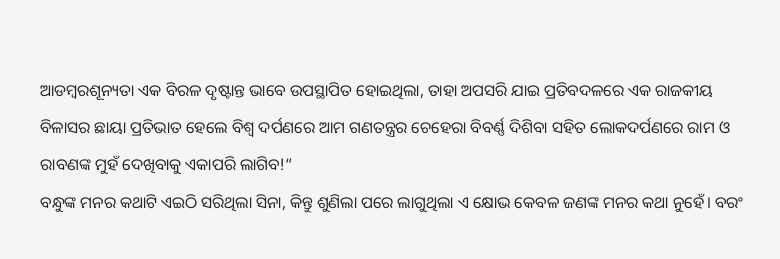ଆଡମ୍ବରଶୂନ୍ୟତା ଏକ ବିରଳ ଦୃଷ୍ଟାନ୍ତ ଭାବେ ଉପସ୍ଥାପିତ ହୋଇଥିଲା, ତାହା ଅପସରି ଯାଇ ପ୍ରତିବଦଳରେ ଏକ ରାଜକୀୟ ବିଳାସର ଛାୟା ପ୍ରତିଭାତ ହେଲେ ବିଶ୍ୱ ଦର୍ପଣରେ ଆମ ଗଣତନ୍ତ୍ରର ଚେହେରା ବିବର୍ଣ୍ଣ ଦିଶିବା ସହିତ ଲୋକଦର୍ପଣରେ ରାମ ଓ ରାବଣଙ୍କ ମୁହଁ ଦେଖିବାକୁ ଏକାପରି ଲାଗିବ!“
ବନ୍ଧୁଙ୍କ ମନର କଥାଟି ଏଇଠି ସରିଥିଲା ସିନା, କିନ୍ତୁ ଶୁଣିଲା ପରେ ଲାଗୁଥିଲା ଏ କ୍ଷୋଭ କେବଳ ଜଣଙ୍କ ମନର କଥା ନୁହେଁ। ବରଂ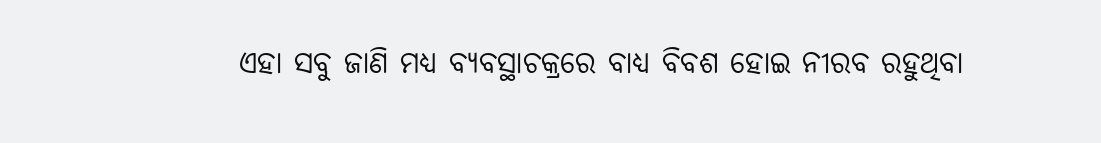ଏହା ସବୁ ଜାଣି ମଧ୍ୟ ବ୍ୟବସ୍ଥାଚକ୍ରରେ ବାଧ୍ୟ ବିବଶ ହୋଇ ନୀରବ ରହୁଥିବା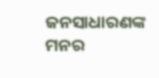ଜନସାଧାରଣଙ୍କ ମନର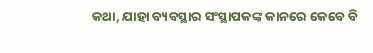କଥା, ଯାହା ବ୍ୟବସ୍ଥାର ସଂସ୍ଥାପକଙ୍କ କାନରେ କେବେ ବି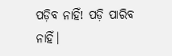ପଡ଼ିବ ନାହିଁ! ପଡ଼ି ପାରିବ ନାହିଁ।